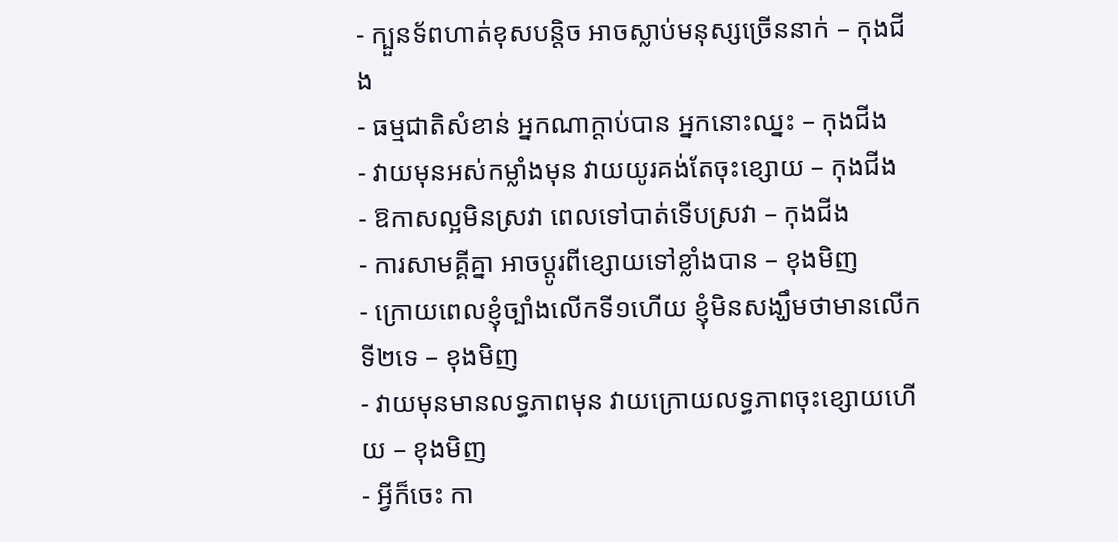- ក្បួនទ័ពហាត់ខុសបន្តិច អាចស្លាប់មនុស្សច្រើននាក់ – កុងជីង
- ធម្មជាតិសំខាន់ អ្នកណាក្តាប់បាន អ្នកនោះឈ្នះ – កុងជីង
- វាយមុនអស់កម្លាំងមុន វាយយូរគង់តែចុះខ្សោយ – កុងជីង
- ឱកាសល្អមិនស្រវា ពេលទៅបាត់ទើបស្រវា – កុងជីង
- ការសាមគ្គីគ្នា អាចប្តូរពីខ្សោយទៅខ្លាំងបាន – ខុងមិញ
- ក្រោយពេលខ្ញុំច្បាំងលើកទី១ហើយ ខ្ញុំមិនសង្ឃឹមថាមានលើកទី២ទេ – ខុងមិញ
- វាយមុនមានលទ្ធភាពមុន វាយក្រោយលទ្ធភាពចុះខ្សោយហើយ – ខុងមិញ
- អ្វីក៏ចេះ កា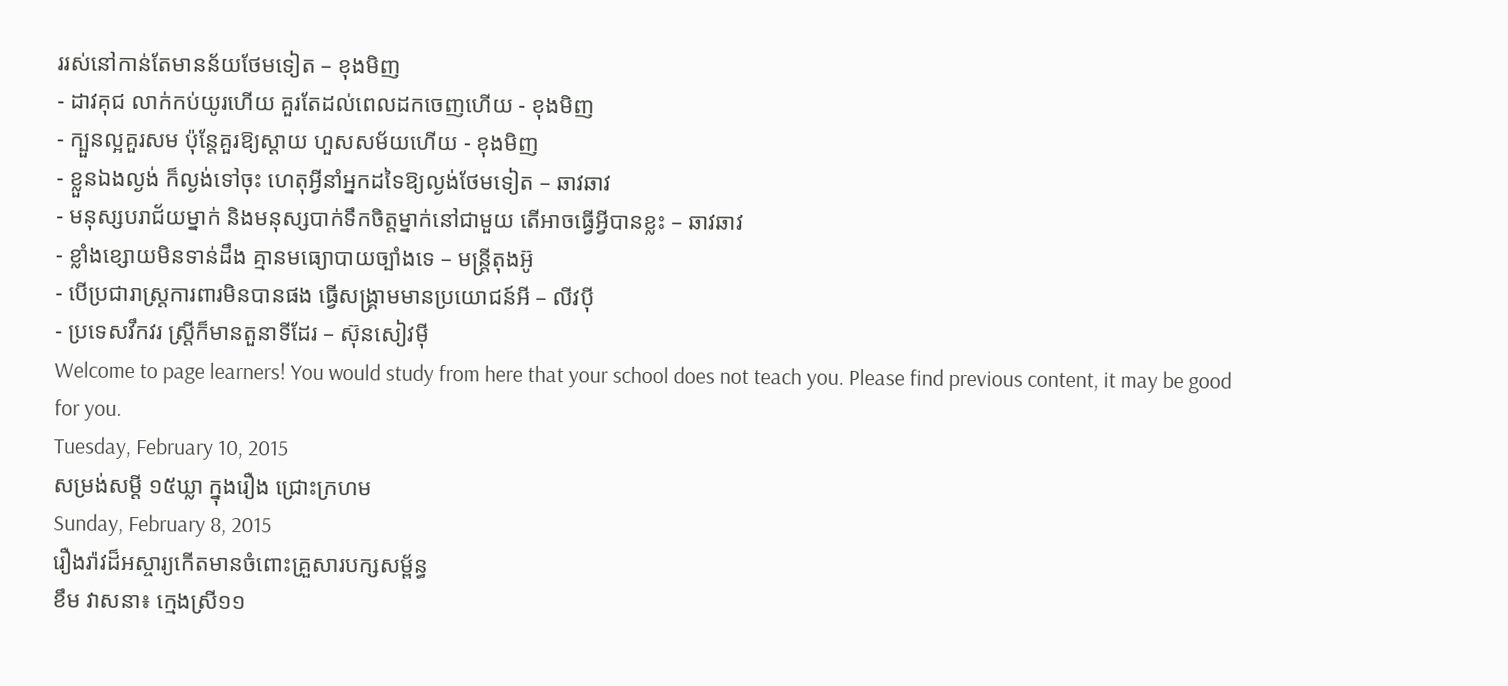ររស់នៅកាន់តែមានន័យថែមទៀត – ខុងមិញ
- ដាវគុជ លាក់កប់យូរហើយ គួរតែដល់ពេលដកចេញហើយ - ខុងមិញ
- ក្បួនល្អគួរសម ប៉ុន្តែគួរឱ្យស្តាយ ហួសសម័យហើយ - ខុងមិញ
- ខ្លួនឯងល្ងង់ ក៏ល្ងង់ទៅចុះ ហេតុអ្វីនាំអ្នកដទៃឱ្យល្ងង់ថែមទៀត – ឆាវឆាវ
- មនុស្សបរាជ័យម្នាក់ និងមនុស្សបាក់ទឹកចិត្តម្នាក់នៅជាមួយ តើអាចធ្វើអ្វីបានខ្លះ – ឆាវឆាវ
- ខ្លាំងខ្សោយមិនទាន់ដឹង គ្មានមធ្យោបាយច្បាំងទេ – មន្ត្រីតុងអ៊ូ
- បើប្រជារាស្រ្តការពារមិនបានផង ធ្វើសង្គ្រាមមានប្រយោជន៍អី – លីវប៉ី
- ប្រទេសវឹកវរ ស្រី្តក៏មានតួនាទីដែរ – ស៊ុនសៀវម៉ី
Welcome to page learners! You would study from here that your school does not teach you. Please find previous content, it may be good for you.
Tuesday, February 10, 2015
សម្រង់សម្ដី ១៥ឃ្លា ក្នុងរឿង ជ្រោះក្រហម
Sunday, February 8, 2015
រឿងរ៉ាវដ៏អស្ចារ្យកើតមានចំពោះគ្រួសារបក្សសម្ព័ន្ធ
ខឹម វាសនា៖ ក្មេងស្រី១១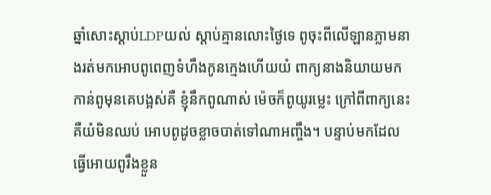ឆ្នាំសោះស្តាប់LDPយល់ ស្តាប់គ្មានលោះថ្ងៃទេ ពូចុះពីលើឡានភ្លាមនាងរត់មកអោបពូពេញទំហឹងកូនក្មេងហើយយំ ពាក្យនាងនិយាយមកកាន់ពូមុនគេបង្អស់គឺ ខ្ញុំនឹកពូណាស់ ម៉េចក៏ពូយូរម្លេះ ក្រៅពីពាក្យនេះគឺយំមិនឈប់ អោបពូដូចខ្លាចបាត់ទៅណាអញ្ចឹង។ បន្ទាប់មកដែលធ្វើអោយពូរឹងខ្លួន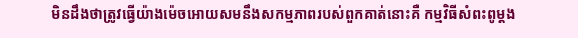មិនដឹងថាត្រូវធ្វើយ៉ាងម៉េចអោយសមនឹងសកម្មភាពរបស់ពួកគាត់នោះគឺ កម្មវិធីសំពះពូម្តង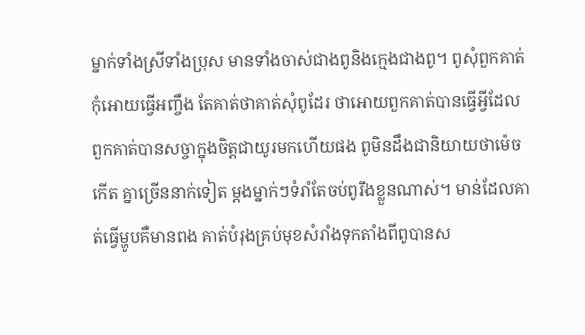ម្នាក់ទាំងស្រីទាំងប្រុស មានទាំងចាស់ជាងពូនិងក្មេងជាងពូ។ ពូសុំពួកគាត់កុំអោយធ្វើអញ្ចឹង តែគាត់ថាគាត់សុំពូដែរ ថាអោយពួកគាត់បានធ្វើអ្វីដែលពួកគាត់បានសច្ចាក្នុងចិត្តជាយូរមកហើយផង ពូមិនដឹងជានិយាយថាម៉េចកើត គ្នាច្រើននាក់ទៀត ម្តងម្នាក់ៗទំរាំតែចប់ពូរឹងខ្លួនណាស់។ មាន់ដែលគាត់ធ្វើម្ហូបគឺមានពង គាត់បំរុងគ្រប់មុខសំរាំងទុកតាំងពីពូបានស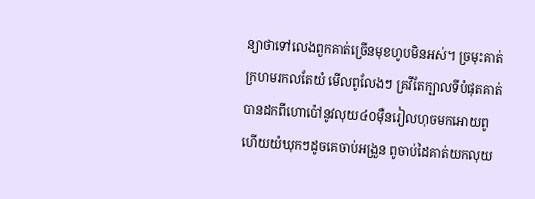ន្យាថាទៅលេងពួកគាត់ច្រើនមុខហូបមិនអស់។ ច្រមុះគាត់ក្រហមរកលតែយំ មើលពូលែងៗ គ្រវីតែក្បាលទីបំផុតគាត់បានដកពីហោប៉ៅនូវលុយ៤០ម៉ឺនរៀលហុចមកអោយពូហើយយំឃុកៗដូចគេចាប់អង្រួន ពូចាប់ដៃគាត់យកលុយ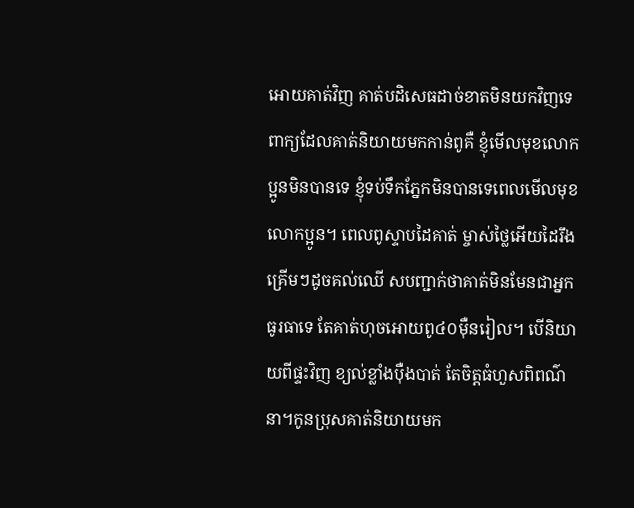អោយគាត់វិញ គាត់បដិសេធដាច់ខាតមិនយកវិញទេ ពាក្យដែលគាត់និយាយមកកាន់ពូគឺ ខ្ញុំមើលមុខលោកប្អូនមិនបានទេ ខ្ញុំទប់ទឹកភ្នែកមិនបានទេពេលមើលមុខលោកប្អូន។ ពេលពូស្ទាបដៃគាត់ ម្ចាស់ថ្លៃអើយដៃរឹងគ្រើមៗដូចគល់ឈើ សបញ្ជាក់ថាគាត់មិនមែនជាអ្នកធូរធាទេ តែគាត់ហុចអោយពូ៤០ម៉ឺនរៀល។ បើនិយាយពីផ្ទះវិញ ខ្យល់ខ្លាំងប៉ឺងបាត់ តែចិត្តធំហួសពិពណ៌នា។កូនប្រុសគាត់និយាយមក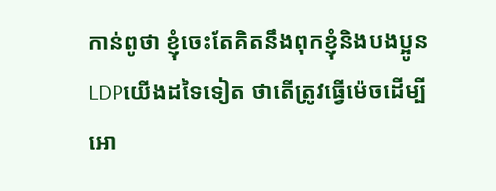កាន់ពូថា ខ្ញុំចេះតែគិតនឹងពុកខ្ញុំនិងបងប្អូនLDPយើងដទៃទៀត ថាតើត្រូវធ្វើម៉េចដើម្បីអោ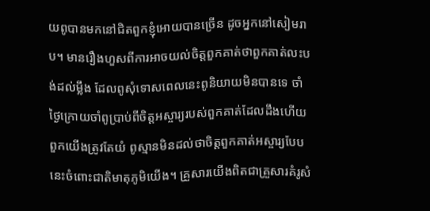យពូបានមកនៅជិតពួកខ្ញុំអោយបានច្រើន ដូចអ្នកនៅសៀមរាប។ មានរឿងហួសពីការអាចយល់ចិត្តពួកគាត់ថាពួកគាត់លះបង់ដល់ម្លឹង ដែលពូសុំទោសពេលនេះពូនិយាយមិនបានទេ ចាំថ្ងៃក្រោយចាំពូប្រាប់ពីចិត្តអស្ចារ្យរបស់ពួកគាត់ដែលដឹងហើយពួកយើងត្រូវតែយំ ពូស្មានមិនដល់ថាចិត្តពួកគាត់អស្ចារ្យបែបនេះចំពោះជាតិមាតុភូមិយើង។ គ្រួសារយើងពិតជាគ្រួសារគំរូសំ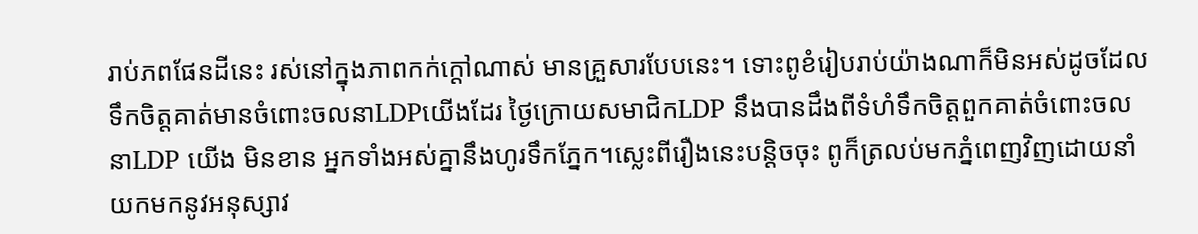រាប់ភពផែនដីនេះ រស់នៅក្នុងភាពកក់ក្តៅណាស់ មានគ្រួសារបែបនេះ។ ទោះពូខំរៀបរាប់យ៉ាងណាក៏មិនអស់ដូចដែលទឹកចិត្តគាត់មានចំពោះចលនាLDPយើងដែរ ថ្ងៃក្រោយសមាជិកLDP នឹងបានដឹងពីទំហំទឹកចិត្តពួកគាត់ចំពោះចលនាLDP យើង មិនខាន អ្នកទាំងអស់គ្នានឹងហូរទឹកភ្នែក។ស្លេះពីរឿងនេះបន្តិចចុះ ពូក៏ត្រលប់មកភ្នំពេញវិញដោយនាំយកមកនូវអនុស្សាវ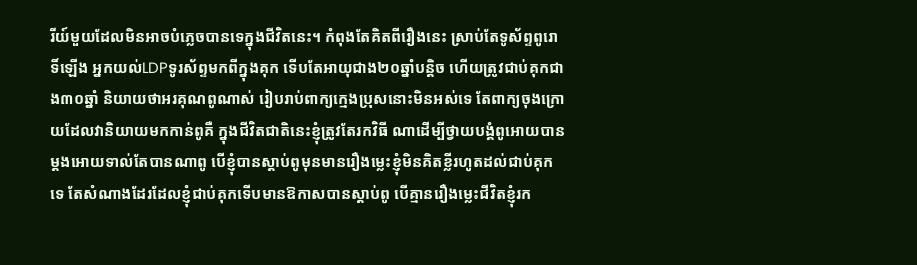រីយ៍មួយដែលមិនអាចបំភ្លេចបានទេក្នុងជីវិតនេះ។ កំពុងតែគិតពីរឿងនេះ ស្រាប់តែទូស័ព្ទពូរោទិ៍ឡើង អ្នកយល់LDPទូរស័ព្ទមកពីក្នុងគុក ទើបតែអាយុជាង២០ឆ្នាំបន្តិច ហើយត្រូវជាប់គុកជាង៣០ឆ្នាំ និយាយថាអរគុណពូណាស់ រៀបរាប់ពាក្យក្មេងប្រុសនោះមិនអស់ទេ តែពាក្យចុងក្រោយដែលវានិយាយមកកាន់ពូគឺ ក្នុងជីវិតជាតិនេះខ្ញុំត្រូវតែរកវិធី ណាដើម្បីថ្វាយបង្គំពូអោយបានម្តងអោយទាល់តែបានណាពូ បើខ្ញុំបានស្តាប់ពូមុនមានរឿងម្លេះខ្ញុំមិនគិតខ្លីរហូតដល់ជាប់គុកទេ តែសំណាងដែរដែលខ្ញុំជាប់គុកទើបមានឱកាសបានស្តាប់ពូ បើគ្មានរឿងម្លេះជីវិតខ្ញុំរក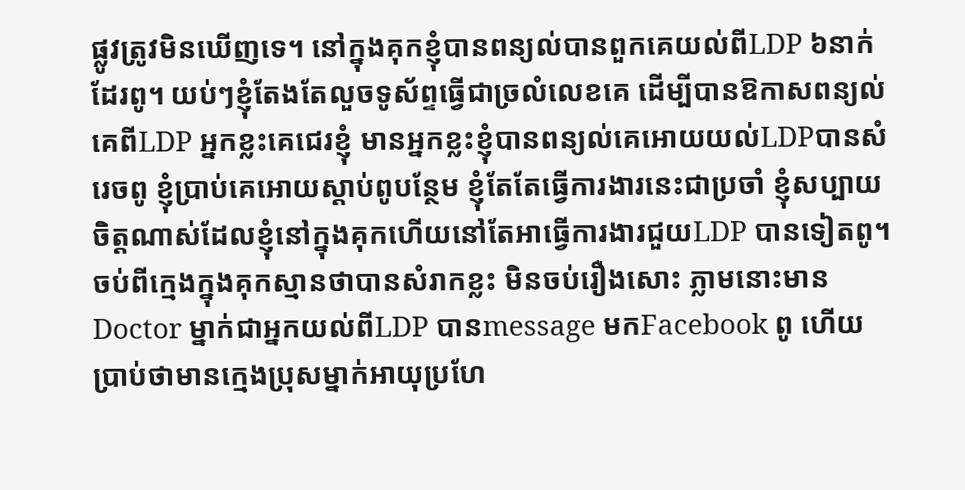ផ្លូវត្រូវមិនឃើញទេ។ នៅក្នុងគុកខ្ញុំបានពន្យល់បានពួកគេយល់ពីLDP ៦នាក់ដែរពូ។ យប់ៗខ្ញុំតែងតែលួចទូស័ព្ទធ្វើជាច្រលំលេខគេ ដើម្បីបានឱកាសពន្យល់គេពីLDP អ្នកខ្លះគេជេរខ្ញុំ មានអ្នកខ្លះខ្ញុំបានពន្យល់គេអោយយល់LDPបានសំរេចពូ ខ្ញុំប្រាប់គេអោយស្តាប់ពូបន្ថែម ខ្ញុំតែតែធ្វើការងារនេះជាប្រចាំ ខ្ញុំសប្បាយចិត្តណាស់ដែលខ្ញុំនៅក្នុងគុកហើយនៅតែអាធ្វើការងារជួយLDP បានទៀតពូ។ចប់ពីក្មេងក្នុងគុកស្មានថាបានសំរាកខ្លះ មិនចប់រឿងសោះ ភ្លាមនោះមានDoctor ម្នាក់ជាអ្នកយល់ពីLDP បានmessage មកFacebook ពូ ហើយប្រាប់ថាមានក្មេងប្រុសម្នាក់អាយុប្រហែ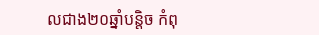លជាង២០ឆ្នាំបន្តិច កំពុ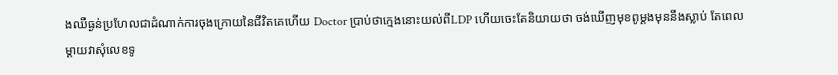ងឈឺធ្ងន់ប្រហែលជាដំណាក់ការចុងក្រោយនៃជីវិតគេហើយ Doctor ប្រាប់ថាក្មេងនោះយល់ពីLDP ហើយចេះតែនិយាយថា ចង់ឃើញមុខពូម្តងមុននឹងស្លាប់ តែពេលម្តាយវាសុំលេខទូ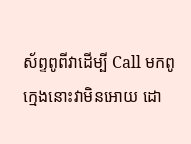ស័ព្ទពូពីវាដើម្បី Call មកពូ ក្មេងនោះវាមិនអោយ ដោ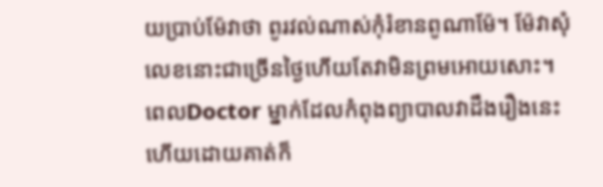យប្រាប់ម៉ែវាថា ពូរវល់ណាស់កុំរំខានពូណាម៉ែ។ ម៉ែវាសុំលេខនោះជាច្រើនថ្ងៃហើយតែវាមិនព្រមអោយសោះ។ ពេលDoctor ម្នាក់ដែលកំពុងព្យាបាលវាដឹងរឿងនេះ ហើយដោយគាត់ក៏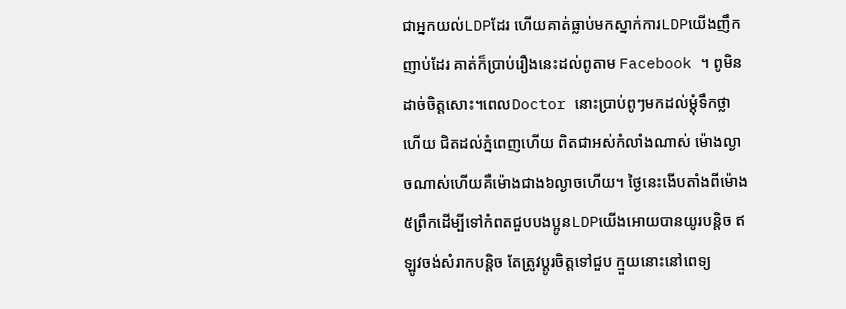ជាអ្នកយល់LDPដែរ ហើយគាត់ធ្លាប់មកស្នាក់ការLDPយើងញឹកញាប់ដែរ គាត់ក៏ប្រាប់រឿងនេះដល់ពូតាម Facebook ។ ពូមិនដាច់ចិត្តសោះ។ពេលDoctor នោះប្រាប់ពូៗមកដល់ម្តុំទឹកថ្លាហើយ ជិតដល់ភ្នំពេញហើយ ពិតជាអស់កំលាំងណាស់ ម៉ោងល្ងាចណាស់ហើយគឺម៉ោងជាង៦ល្ងាចហើយ។ ថ្ងៃនេះងើបតាំងពីម៉ោង៥ព្រឹកដើម្បីទៅកំពតជួបបងប្អូនLDPយើងអោយបានយូរបន្តិច ឥឡូវចង់សំរាកបន្តិច តែត្រូវប្តូរចិត្តទៅជួប ក្មួយនោះនៅពេទ្យ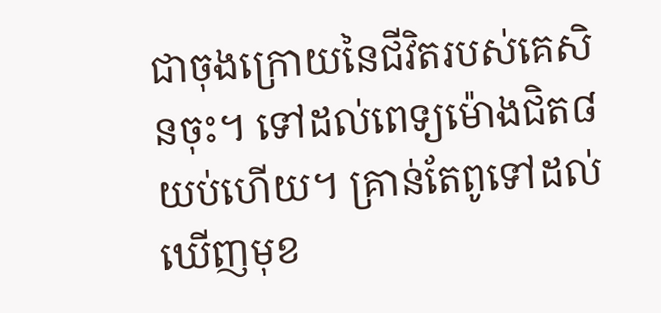ជាចុងក្រោយនៃជីវិតរបស់គេសិនចុះ។ ទៅដល់ពេទ្យម៉ោងជិត៨យប់ហើយ។ គ្រាន់តែពូទៅដល់ ឃើញមុខ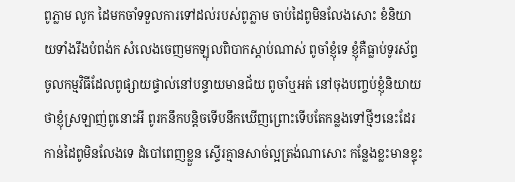ពូភ្លាម លូក ដៃមកចាំទទួលការទៅដល់របស់ពូភ្លាម ចាប់ដៃពូមិនលែងសោះ ខំនិយាយទាំងរឹងបំពង់ក សំលេងចេញមកឡុលពិបាកស្តាប់ណាស់ ពូចាំខ្ញុំទេ ខ្ញុំគឺធ្លាប់ទូរស័ព្ទចូលកម្មវិធីដែលពូផ្សាយផ្ទាល់នៅបន្ទាយមានជ័យ ពូចាំឬអត់ នៅចុងបញ្ចប់ខ្ញុំនិយាយថាខ្ញុំស្រឡាញ់ពូនោះអី ពូរកនឹកបន្តិចទើបនឹកឃើញព្រោះទើបតែកន្លងទៅថ្មីៗនេះដែរ កាន់ដៃពូមិនលែងទេ ដំបៅពេញខ្លួន ស្ទើរគ្មានសាច់ល្អត្រង់ណាសោះ កន្លែងខ្លះមានខ្ទុះ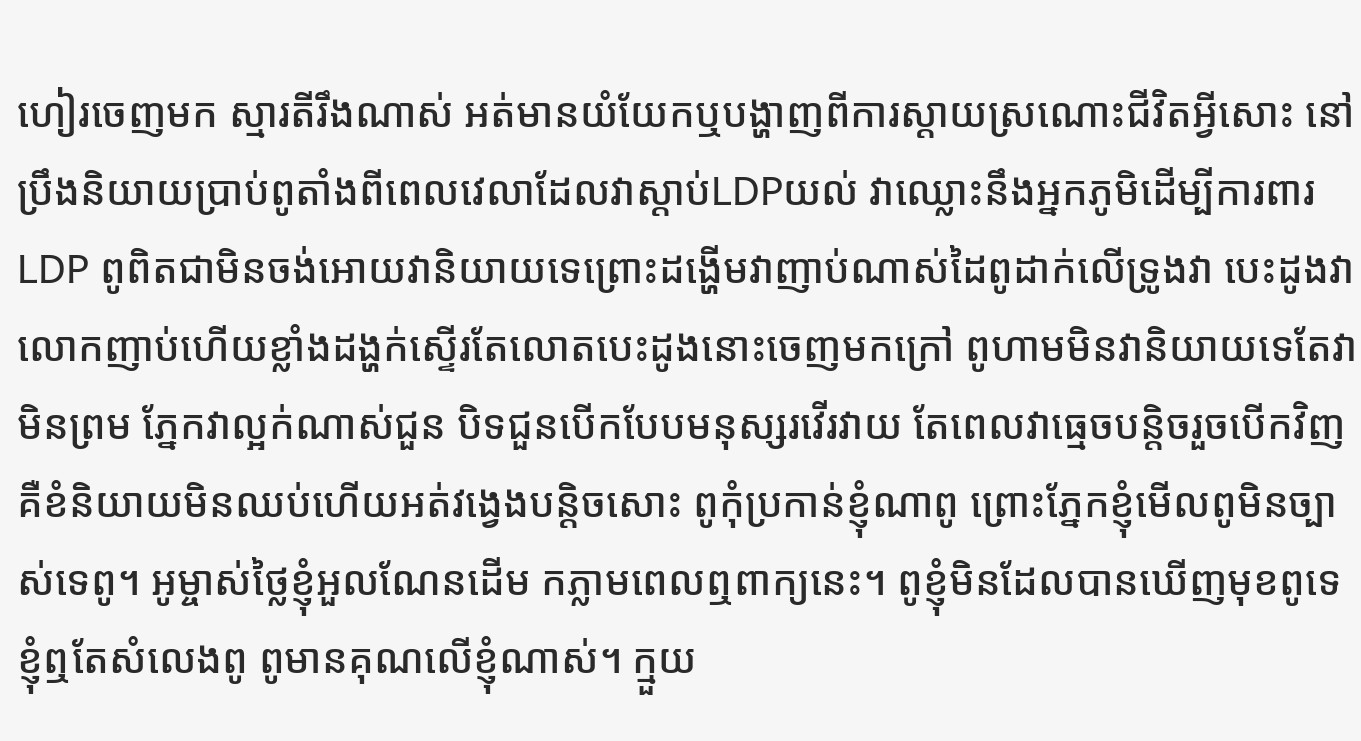ហៀរចេញមក ស្មារតីរឹងណាស់ អត់មានយំយែកឬបង្ហាញពីការស្តាយស្រណោះជីវិតអ្វីសោះ នៅប្រឹងនិយាយប្រាប់ពូតាំងពីពេលវេលាដែលវាស្តាប់LDPយល់ វាឈ្លោះនឹងអ្នកភូមិដើម្បីការពារLDP ពូពិតជាមិនចង់អោយវានិយាយទេព្រោះដង្ហើមវាញាប់ណាស់ដៃពូដាក់លើទ្រូងវា បេះដូងវាលោកញាប់ហើយខ្លាំងដង្ហក់ស្ទើរតែលោតបេះដូងនោះចេញមកក្រៅ ពូហាមមិនវានិយាយទេតែវាមិនព្រម ភ្នែកវាល្អក់ណាស់ជួន បិទជួនបើកបែបមនុស្សរវើរវាយ តែពេលវាធ្មេចបន្តិចរួចបើកវិញគឺខំនិយាយមិនឈប់ហើយអត់វង្វេងបន្តិចសោះ ពូកុំប្រកាន់ខ្ញុំណាពូ ព្រោះភ្នែកខ្ញុំមើលពូមិនច្បាស់ទេពូ។ អូម្ចាស់ថ្លៃខ្ញុំអួលណែនដើម កភ្លាមពេលឮពាក្យនេះ។ ពូខ្ញុំមិនដែលបានឃើញមុខពូទេខ្ញុំឮតែសំលេងពូ ពូមានគុណលើខ្ញុំណាស់។ ក្មួយ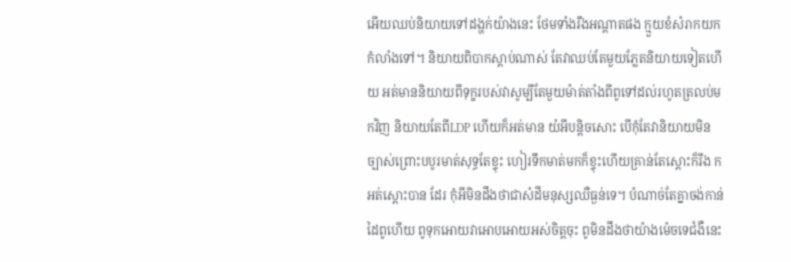អើយឈប់និយាយទៅដង្ហក់យ៉ាងនេះ ថែមទាំងរឹងអណ្តាតផង ក្មួយខំសំរាកយកកំលាំងទៅ។ និយាយពិបាកស្តាប់ណាស់ តែវាឈប់តែមួយភ្លែតនិយាយទៀតហើយ អត់មាននិយាយពីទុក្ខរបស់វាសូម្បីតែមួយម៉ាត់តាំងពីពូទៅដល់រហូតត្រលប់មកវិញ និយាយតែពីLDP ហើយក៏អត់មាន យំអីបន្តិចសោះ បើកុំតែវានិយាយមិនច្បាស់ព្រោះបបូរមាត់សុទ្ធតែខ្ទុះ ហៀរទឹកមាត់មកក៏ខ្ទុះហើយគ្រាន់តែស្តោះក៏រឹង កអត់ស្តោះបាន ដែរ កុំអីមិនដឹងថាជាសំដីមនុស្សឈឺធ្ងន់ទេ។ បំណាច់តែគ្នាចង់កាន់ដៃពូហើយ ពូទុកអោយវាអោបអោយអស់ចិត្តចុះ ពូមិនដឹងថាយ៉ាងម៉េចទេជំងឺនេះ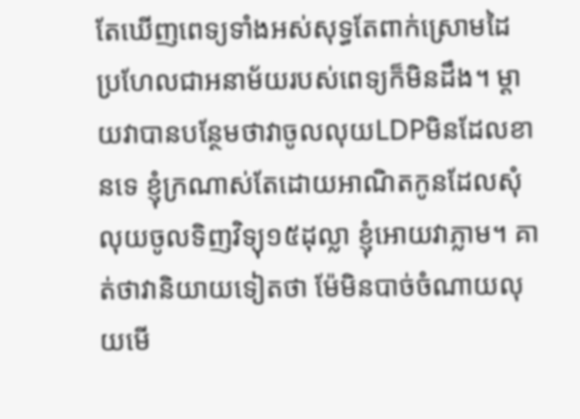តែឃើញពេទ្យទាំងអស់សុទ្ធតែពាក់ស្រោមដៃ ប្រហែលជាអនាម័យរបស់ពេទ្យក៏មិនដឹង។ ម្តាយវាបានបន្ថែមថាវាចូលលុយLDPមិនដែលខានទេ ខ្ញុំក្រណាស់តែដោយអាណិតកូនដែលសុំលុយចូលទិញវិទ្យុ១៥ដុល្លា ខ្ញុំអោយវាភ្លាម។ គាត់ថាវានិយាយទៀតថា ម៉ែមិនបាច់ចំណាយលុយមើ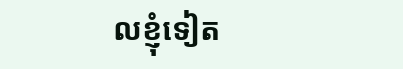លខ្ញុំទៀត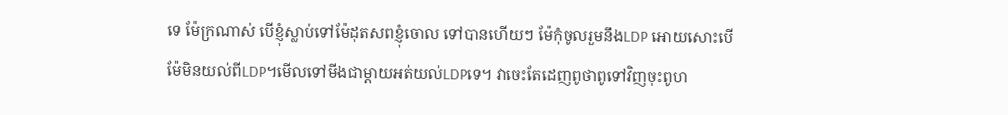ទេ ម៉ែក្រណាស់ បើខ្ញុំស្លាប់ទៅម៉ែដុតសពខ្ញុំចោល ទៅបានហើយៗ ម៉ែកុំចូលរួមនឹងLDP អោយសោះបើម៉ែមិនយល់ពីLDP។មើលទៅមីងជាម្តាយអត់យល់LDPទេ។ វាចេះតែដេញពូថាពូទៅវិញចុះពូហ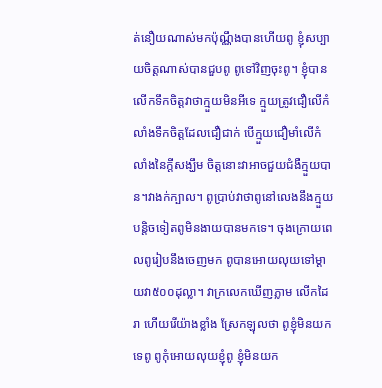ត់នឿយណាស់មកប៉ុណ្ណឹងបានហើយពូ ខ្ញុំសប្បាយចិត្តណាស់បានជួបពូ ពូទៅវិញចុះពូ។ ខ្ញុំបានលើកទឹកចិត្តវាថាក្មួយមិនអីទេ ក្មួយត្រូវជឿលើកំលាំងទឹកចិត្តដែលជឿជាក់ បើក្មួយជឿមាំលើកំលាំងនៃក្តីសង្ឃឹម ចិត្តនោះវាអាចជួយជំងឺក្មួយបាន។វាងក់ក្បាល។ ពូប្រាប់វាថាពូនៅលេងនឹងក្មួយបន្តិចទៀតពូមិនងាយបានមកទេ។ ចុងក្រោយពេលពូរៀបនឹងចេញមក ពូបានអោយលុយទៅម្តាយវា៥០០ដុល្លា។ វាក្រលេកឃើញភ្លាម លើកដៃរា ហើយរើយ៉ាងខ្លាំង ស្រែកឡុលថា ពូខ្ញុំមិនយកទេពូ ពូកុំអោយលុយខ្ញុំពូ ខ្ញុំមិនយក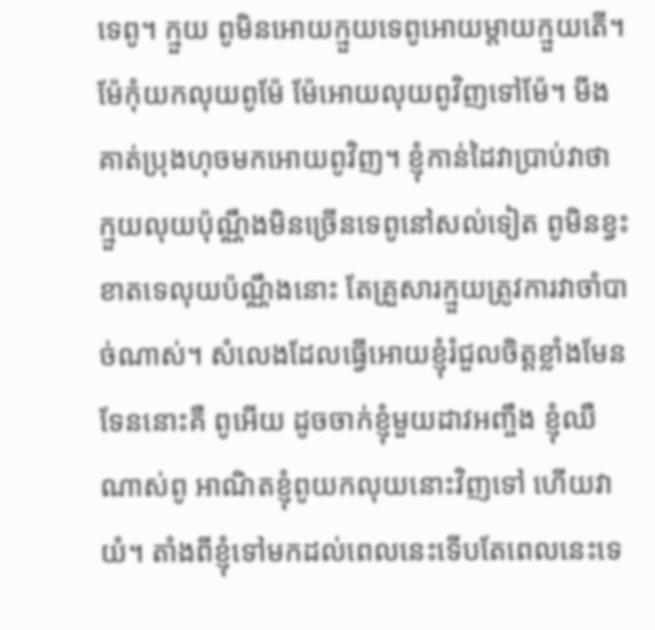ទេពូ។ ក្មួយ ពូមិនអោយក្មួយទេពូអោយម្តាយក្មួយតើ។ ម៉ែកុំយកលុយពូម៉ែ ម៉ែអោយលុយពូវិញទៅម៉ែ។ មីងគាត់ប្រុងហុចមកអោយពូវិញ។ ខ្ញុំកាន់ដៃវាប្រាប់វាថា ក្មួយលុយប៉ុណ្ណឹងមិនច្រើនទេពូនៅសល់ទៀត ពូមិនខ្វះខាតទេលុយប៉ណ្ណឹងនោះ តែគ្រួសារក្មួយត្រូវការវាចាំបាច់ណាស់។ សំលេងដែលធ្វើអោយខ្ញុំរំជួលចិត្តខ្លាំងមែនទែននោះគឺ ពូអើយ ដូចចាក់ខ្ញុំមួយដាវអញ្ចឹង ខ្ញុំឈឺណាស់ពូ អាណិតខ្ញុំពូយកលុយនោះវិញទៅ ហើយវាយំ។ តាំងពីខ្ញុំទៅមកដល់ពេលនេះទើបតែពេលនេះទេ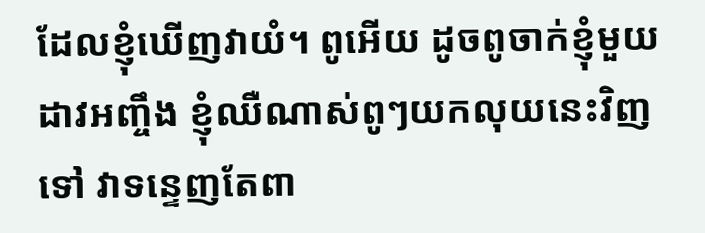ដែលខ្ញុំឃើញវាយំ។ ពូអើយ ដូចពូចាក់ខ្ញុំមួយដាវអញ្ចឹង ខ្ញុំឈឺណាស់ពូៗយកលុយនេះវិញទៅ វាទន្ទេញតែពា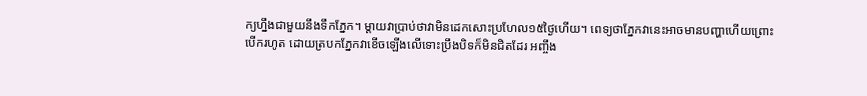ក្យហ្នឹងជាមួយនឹងទឹកភ្នែក។ ម្តាយវាប្រាប់ថាវាមិនដេកសោះប្រហែល១៥ថ្ងៃហើយ។ ពេទ្យថាភ្នែកវានេះអាចមានបញ្ហាហើយព្រោះបើករហូត ដោយត្របកភ្នែកវាខើចឡើងលើទោះប្រឹងបិទក៏មិនជិតដែរ អញ្ចឹង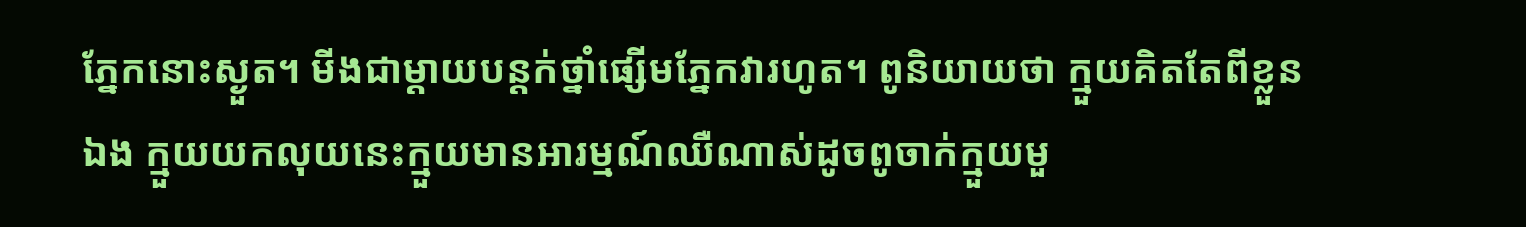ភ្នែកនោះស្ងួត។ មីងជាម្តាយបន្តក់ថ្នាំផ្សើមភ្នែកវារហូត។ ពូនិយាយថា ក្មួយគិតតែពីខ្លួនឯង ក្មួយយកលុយនេះក្មួយមានអារម្មណ៍ឈឺណាស់ដូចពូចាក់ក្មួយមួ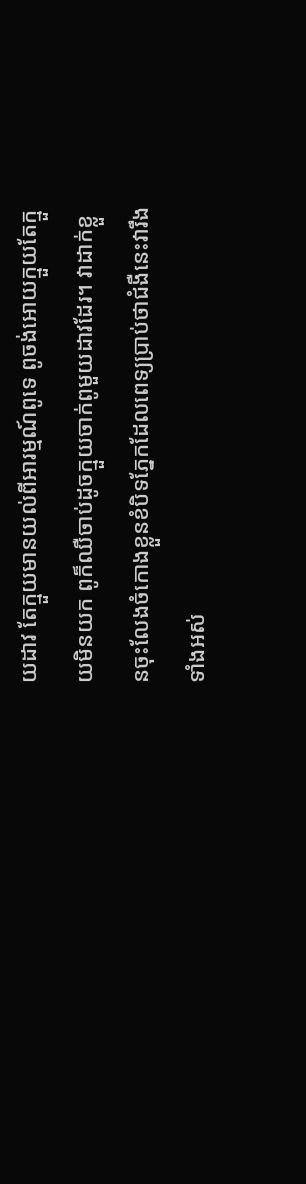យដាវ តែក្មួយមានយល់ពីអារម្មណ៍ពូទេ ពូចង់អោយក្មួយតែក្មួយមិនយក ពូក៏ឈឺចាប់ដូចក្មួយចាក់ពូមួយដាវដែរ។ វាដាក់ខ្លួនចុះលែងចំកោងខ្លួនខំបិទភ្នែកដែលពេទ្យប្រាប់ថាជំងឺនេះវារឹងទាំងអស់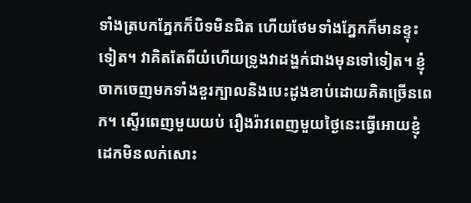ទាំងត្របកភ្នែកក៏បិទមិនជិត ហើយថែមទាំងភ្នែកក៏មានខ្ទុះទៀត។ វាគិតតែពីយំហើយទ្រូងវាដង្ហក់ជាងមុនទៅទៀត។ ខ្ញុំចាកចេញមកទាំងខួរក្បាលនិងបេះដូងខាប់ដោយគិតច្រើនពេក។ ស្ទើរពេញមួយយប់ រឿងរ៉ាវពេញមួយថ្ងៃនេះធ្វើអោយខ្ញុំដេកមិនលក់សោះ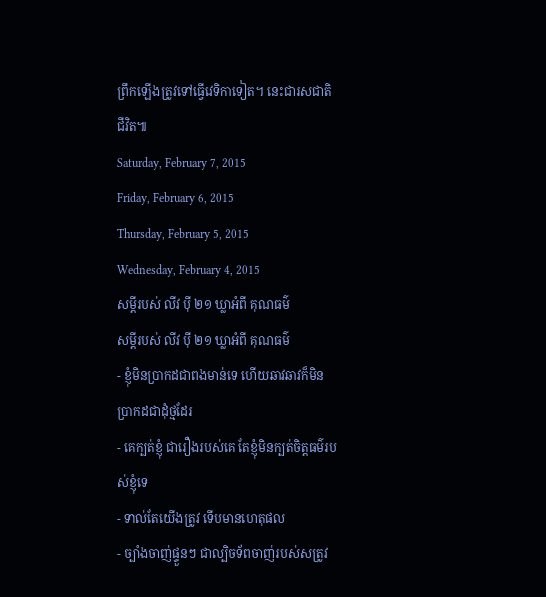ព្រឹកឡើងត្រូវទៅធ្វើវេទិកាទៀត។ នេះជារសជាតិជីវិត៕
Saturday, February 7, 2015
Friday, February 6, 2015
Thursday, February 5, 2015
Wednesday, February 4, 2015
សម្ដីរបស់ លីវ ប៉ី ២១ ឃ្លាអំពី គុណធម៌
សម្ដីរបស់ លីវ ប៉ី ២១ ឃ្លាអំពី គុណធម៌
- ខ្ញុំមិនប្រាកដជាពងមាន់ទេ ហើយឆាវឆាវក៏មិនប្រាកដជាដុំថ្មដែរ
- គេក្បត់ខ្ញុំ ជារឿងរបស់គេ តែខ្ញុំមិនក្បត់ចិត្តធម៌របស់ខ្ញុំទេ
- ទាល់តែយើងត្រូវ ទើបមានហេតុផល
- ច្បាំងចាញ់ផ្ទួនៗ ជាល្បិចទ័ពចាញ់របស់សត្រូវ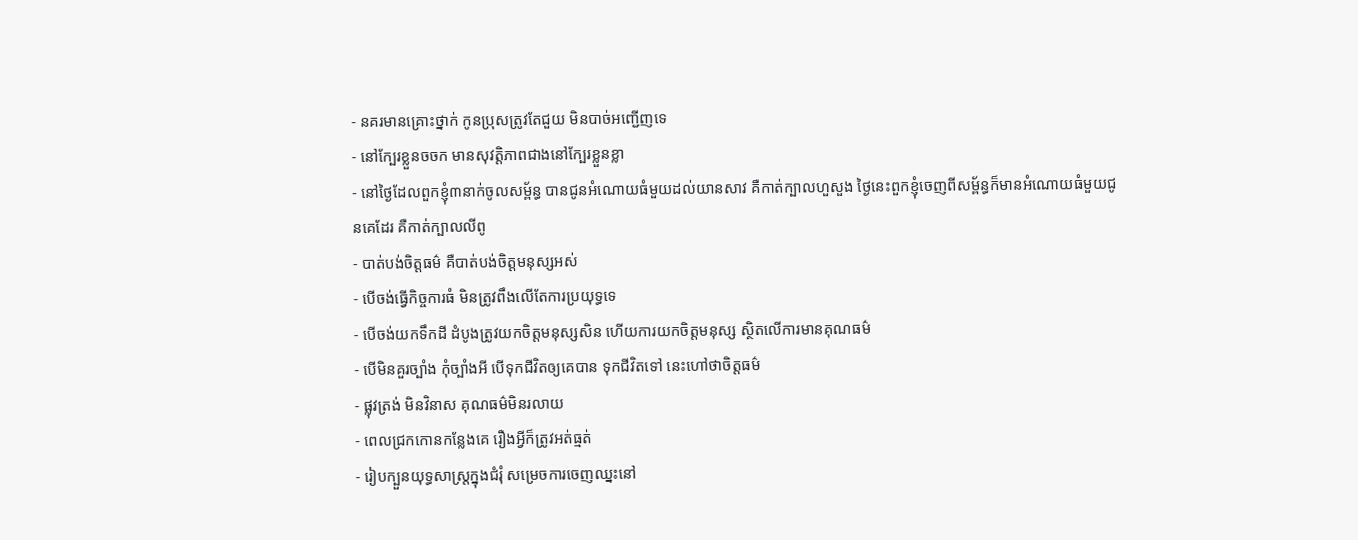- នគរមានគ្រេាះថ្នាក់ កូនប្រុសត្រូវតែជួយ មិនបាច់អញ្ជើញទេ
- នៅក្បែរខ្លួនចចក មានសុវត្តិភាពជាងនៅក្បែរខ្លួនខ្លា
- នៅថ្ងៃដែលពួកខ្ញុំ៣នាក់ចូលសម្ព័ន្ធ បានជូនអំណោយធំមួយដល់យានសាវ គឺកាត់ក្បាលហួសួង ថ្ងៃនេះពួកខ្ញុំចេញពីសម្ព័ន្ធក៏មានអំណោយធំមួយជូនគេដែរ គឺកាត់ក្បាលលីពូ
- បាត់បង់ចិត្តធម៌ គឺបាត់បង់ចិត្តមនុស្សអស់
- បើចង់ធ្វើកិច្ចការធំ មិនត្រូវពឹងលើតែការប្រយុទ្ធទេ
- បើចង់យកទឹកដី ដំបូងត្រូវយកចិត្តមនុស្សសិន ហើយការយកចិត្តមនុស្ស ស្ថិតលើការមានគុណធម៌
- បើមិនគួរច្បាំង កុំច្បាំងអី បើទុកជីវិតឲ្យគេបាន ទុកជីវិតទៅ នេះហៅថាចិត្តធម៌
- ផ្លុវត្រង់ មិនវិនាស គុណធម៌មិនរលាយ
- ពេលជ្រកកោនកន្លែងគេ រឿងអ្វីក៏ត្រូវអត់ធ្មត់
- រៀបក្បួនយុទ្ធសាស្រ្តក្នុងជំរុំ សម្រេចការចេញឈ្នះនៅ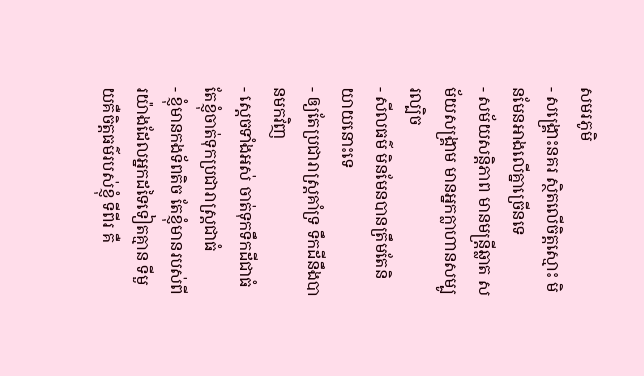សមរភូមិ
- សង្គ្រេាះនគរ ស្ថិតលើចិត្តស្មេាះ មិនមែនអាងលើគ្នាច្រើនទេ
- សម័យសន្តិភាព មានមន្រ្តីឆ្លាត សម័យសង្គ្រាម មានអ្នកក្លាហានសម្បូរល្បិច
- សីលធម៌ មិនមែនបានត្រឹមតែនិយាយនេាះទេ
- ឲ្យតែប្រជារាស្រ្តគាំទ្រ ទឹកដីនឹងបានមកវិញ
- ស្តេចទាំងអស់ ចាត់ទុកទឹកដីជាធំ តែខ្ញុំចាត់ទុកប្រជារាស្រ្តជាធំ
- ខ្ញុំមានកងទ័ពតិច តែខ្ញុំមានរបស់ពីរយ៉ាងដែលអ្នកដទៃទៀតគ្មាន ទីមួយគឺចិត្តធម៌របស់ខ្ញុំ ទីពីរ គឺ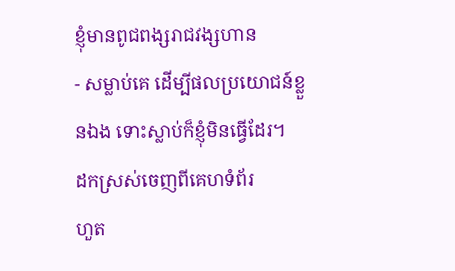ខ្ញុំមានពូជពង្សរាជវង្សហាន
- សម្លាប់គេ ដើម្បីផលប្រយោជន៍ខ្លួនឯង ទោះស្លាប់ក៏ខ្ញុំមិនធ្វើដែរ។
ដកស្រស់ចេញពីគេហទំព័រ
ហួត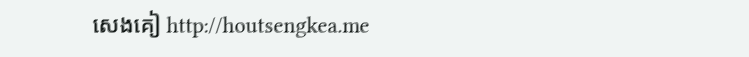សេងគៀ http://houtsengkea.me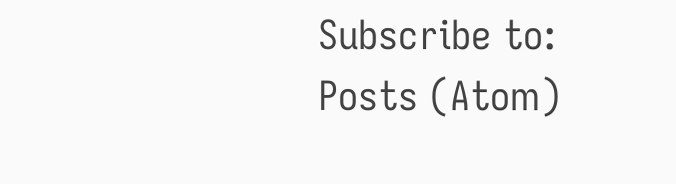Subscribe to:
Posts (Atom)